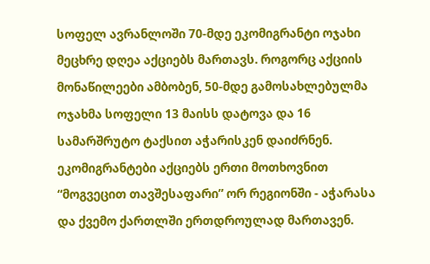სოფელ ავრანლოში 70-მდე ეკომიგრანტი ოჯახი მეცხრე დღეა აქციებს მართავს. როგორც აქციის მონაწილეები ამბობენ, 50-მდე გამოსახლებულმა ოჯახმა სოფელი 13 მაისს დატოვა და 16 სამარშრუტო ტაქსით აჭარისკენ დაიძრნენ. ეკომიგრანტები აქციებს ერთი მოთხოვნით “მოგვეცით თავშესაფარი” ორ რეგიონში - აჭარასა და ქვემო ქართლში ერთდროულად მართავენ.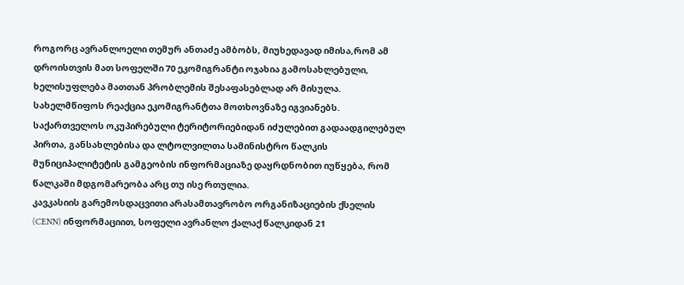როგორც ავრანლოელი თემურ ანთაძე ამბობს, მიუხედავად იმისა,რომ ამ დროისთვის მათ სოფელში 70 ეკომიგრანტი ოჯახია გამოსახლებული, ხელისუფლება მათთან პრობლემის შესაფასებლად არ მისულა.
სახელმწიფოს რეაქცია ეკომიგრანტთა მოთხოვნაზე იგვიანებს. საქართველოს ოკუპირებული ტერიტორიებიდან იძულებით გადაადგილებულ პირთა, განსახლებისა და ლტოლვილთა სამინისტრო წალკის მუნიციპალიტეტის გამგეობის ინფორმაციაზე დაყრდნობით იუწყება, რომ წალკაში მდგომარეობა არც თუ ისე რთულია.
კავკასიის გარემოსდაცვითი არასამთავრობო ორგანიზაციების ქსელის (CENN) ინფორმაციით, სოფელი ავრანლო ქალაქ წალკიდან 21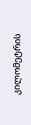კილომეტრის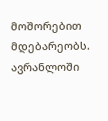მოშორებით მდებარეობს. ავრანლოში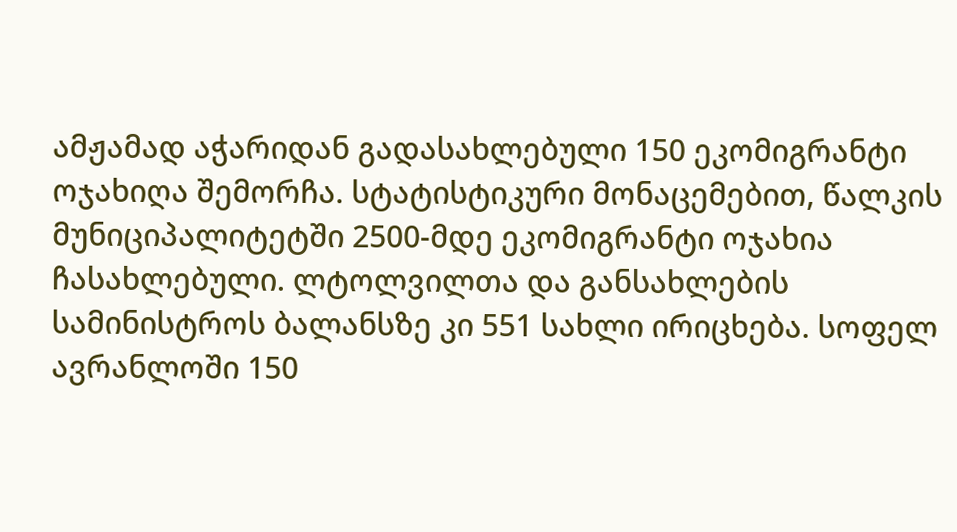ამჟამად აჭარიდან გადასახლებული 150 ეკომიგრანტი ოჯახიღა შემორჩა. სტატისტიკური მონაცემებით, წალკის მუნიციპალიტეტში 2500-მდე ეკომიგრანტი ოჯახია ჩასახლებული. ლტოლვილთა და განსახლების სამინისტროს ბალანსზე კი 551 სახლი ირიცხება. სოფელ ავრანლოში 150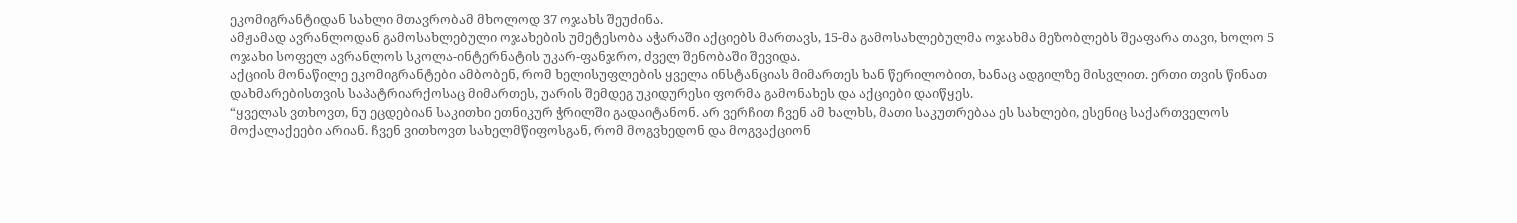ეკომიგრანტიდან სახლი მთავრობამ მხოლოდ 37 ოჯახს შეუძინა.
ამჟამად ავრანლოდან გამოსახლებული ოჯახების უმეტესობა აჭარაში აქციებს მართავს, 15-მა გამოსახლებულმა ოჯახმა მეზობლებს შეაფარა თავი, ხოლო 5 ოჯახი სოფელ ავრანლოს სკოლა-ინტერნატის უკარ-ფანჯრო, ძველ შენობაში შევიდა.
აქციის მონაწილე ეკომიგრანტები ამბობენ, რომ ხელისუფლების ყველა ინსტანციას მიმართეს ხან წერილობით, ხანაც ადგილზე მისვლით. ერთი თვის წინათ დახმარებისთვის საპატრიარქოსაც მიმართეს, უარის შემდეგ უკიდურესი ფორმა გამონახეს და აქციები დაიწყეს.
“ყველას ვთხოვთ, ნუ ეცდებიან საკითხი ეთნიკურ ჭრილში გადაიტანონ. არ ვერჩით ჩვენ ამ ხალხს, მათი საკუთრებაა ეს სახლები, ესენიც საქართველოს მოქალაქეები არიან. ჩვენ ვითხოვთ სახელმწიფოსგან, რომ მოგვხედონ და მოგვაქციონ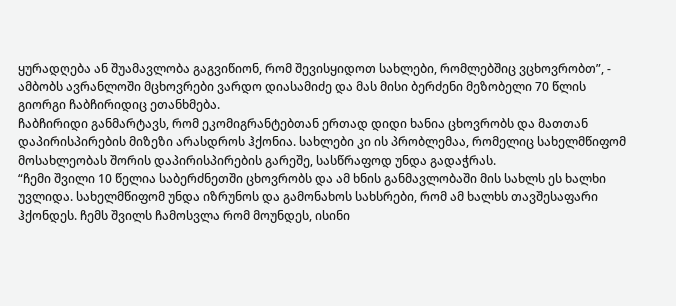ყურადღება ან შუამავლობა გაგვიწიონ, რომ შევისყიდოთ სახლები, რომლებშიც ვცხოვრობთ”, - ამბობს ავრანლოში მცხოვრები ვარდო დიასამიძე და მას მისი ბერძენი მეზობელი 70 წლის გიორგი ჩაბჩირიდიც ეთანხმება.
ჩაბჩირიდი განმარტავს, რომ ეკომიგრანტებთან ერთად დიდი ხანია ცხოვრობს და მათთან დაპირისპირების მიზეზი არასდროს ჰქონია. სახლები კი ის პრობლემაა, რომელიც სახელმწიფომ მოსახლეობას შორის დაპირისპირების გარეშე, სასწრაფოდ უნდა გადაჭრას.
“ჩემი შვილი 10 წელია საბერძნეთში ცხოვრობს და ამ ხნის განმავლობაში მის სახლს ეს ხალხი უვლიდა. სახელმწიფომ უნდა იზრუნოს და გამონახოს სახსრები, რომ ამ ხალხს თავშესაფარი ჰქონდეს. ჩემს შვილს ჩამოსვლა რომ მოუნდეს, ისინი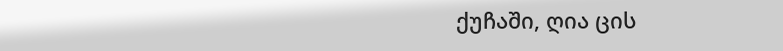ქუჩაში, ღია ცის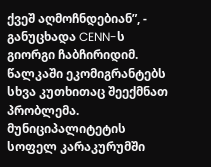ქვეშ აღმოჩნდებიან”, - განუცხადა CENN-ს გიორგი ჩაბჩირიდიმ.
წალკაში ეკომიგრანტებს სხვა კუთხითაც შეექმნათ პრობლემა. მუნიციპალიტეტის სოფელ კარაკურუმში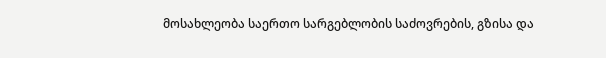მოსახლეობა საერთო სარგებლობის საძოვრების, გზისა და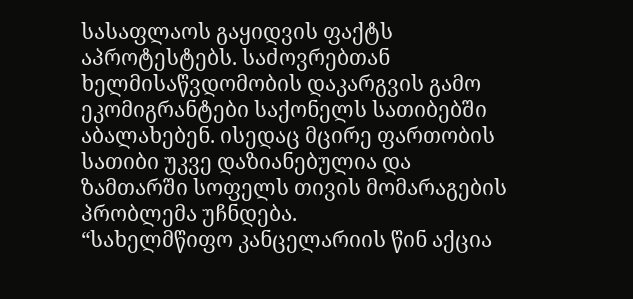სასაფლაოს გაყიდვის ფაქტს აპროტესტებს. საძოვრებთან ხელმისაწვდომობის დაკარგვის გამო ეკომიგრანტები საქონელს სათიბებში აბალახებენ. ისედაც მცირე ფართობის სათიბი უკვე დაზიანებულია და ზამთარში სოფელს თივის მომარაგების პრობლემა უჩნდება.
“სახელმწიფო კანცელარიის წინ აქცია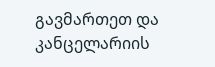გავმართეთ და კანცელარიის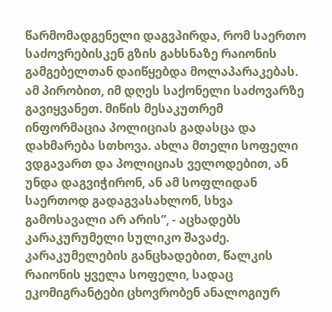წარმომადგენელი დაგვპირდა, რომ საერთო საძოვრებისკენ გზის გახსნაზე რაიონის გამგებელთან დაიწყებდა მოლაპარაკებას. ამ პირობით, იმ დღეს საქონელი საძოვარზე გავიყვანეთ. მიწის მესაკუთრემ ინფორმაცია პოლიციას გადასცა და დახმარება სთხოვა. ახლა მთელი სოფელი ვდგავართ და პოლიციას ველოდებით, ან უნდა დაგვიჭირონ, ან ამ სოფლიდან საერთოდ გადაგვასახლონ, სხვა გამოსავალი არ არის”, - აცხადებს კარაკურუმელი სულიკო შავაძე.
კარაკუმელების განცხადებით, წალკის რაიონის ყველა სოფელი, სადაც ეკომიგრანტები ცხოვრობენ ანალოგიურ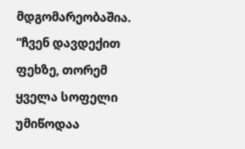მდგომარეობაშია. “ჩვენ დავდექით ფეხზე, თორემ ყველა სოფელი უმიწოდაა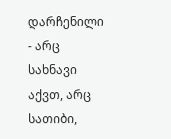დარჩენილი - არც სახნავი აქვთ, არც სათიბი,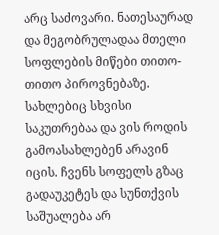არც საძოვარი. ნათესაურად და მეგობრულადაა მთელი სოფლების მიწები თითო-თითო პიროვნებაზე. სახლებიც სხვისი საკუთრებაა და ვის როდის გამოასახლებენ არავინ იცის. ჩვენს სოფელს გზაც გადაუკეტეს და სუნთქვის საშუალება არ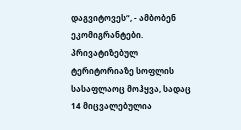დაგვიტოვეს“, - ამბობენ ეკომიგრანტები.
პრივატიზებულ ტერიტორიაზე სოფლის სასაფლაოც მოჰყვა, სადაც 14 მიცვალებულია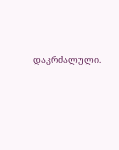დაკრძალული.